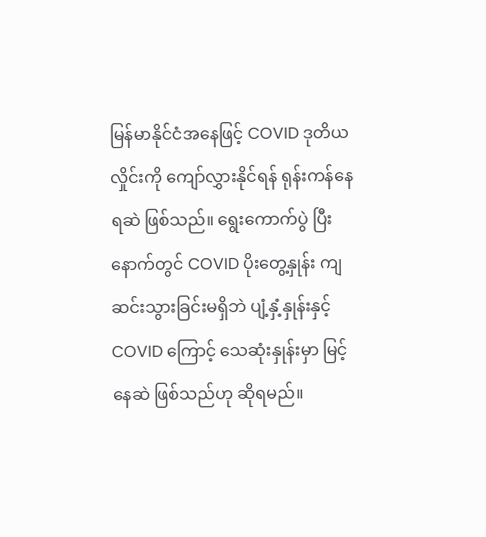မြန်မာနိုင်ငံအနေဖြင့် COVID ဒုတိယလှိုင်းကို ကျော်လွှားနိုင်ရန် ရုန်းကန်နေရဆဲ ဖြစ်သည်။ ရွေးကောက်ပွဲ ပြီးနောက်တွင် COVID ပိုးတွေ့နှုန်း ကျဆင်းသွားခြင်းမရှိဘဲ ပျံ့နှံ့နှုန်းနှင့် COVID ကြောင့် သေဆုံးနှုန်းမှာ မြင့်နေဆဲ ဖြစ်သည်ဟု ဆိုရမည်။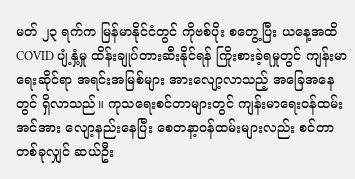မတ် ၂၃ ရက်က မြန်မာနိုင်ငံတွင် ကိုဗစ်ပိုး စတွေ့ပြီး ယနေ့အထိ COVID ပျံ့နှံ့မှု ထိန်းချုပ်တားဆီးနိုင်ရန် ကြိုးစားခဲ့ရမှုတွင် ကျန်းမာရေးဆိုင်ရာ အရင်းအမြစ်များ အားလျော့လာသည့် အခြေအနေတွင် ရှိလာသည်။ ကုသရေးစင်တာများတွင် ကျန်းမာရေးဝန်ထမ်းအင်အား လျော့နည်းနေပြီး စေတနာ့ဝန်ထမ်းများလည်း စင်တာတစ်ခုလျှင် ဆယ်ဦး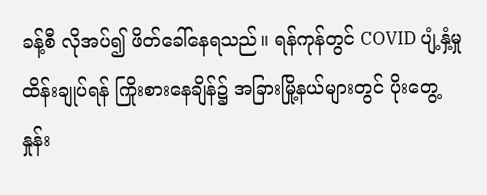ခန့်စီ လိုအပ်၍ ဖိတ်ခေါ်နေရသည်။ ရန်ကုန်တွင် COVID ပျံ့နှံ့မှုထိန်းချုပ်ရန် ကြိုးစားနေချိန်၌ အခြားမြို့နယ်များတွင် ပိုးတွေ့နှုန်း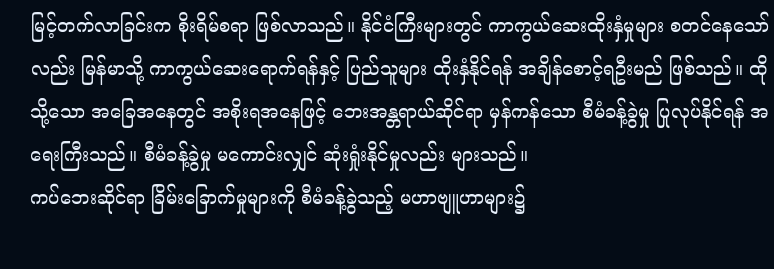မြင့်တက်လာခြင်းက စိုးရိမ်စရာ ဖြစ်လာသည်။ နိုင်ငံကြီးများတွင် ကာကွယ်ဆေးထိုးနှံမှုများ စတင်နေသော်လည်း မြန်မာသို့ ကာကွယ်ဆေးရောက်ရန်နှင့် ပြည်သူများ ထိုးနှံနိုင်ရန် အချိန်စောင့်ရဦးမည် ဖြစ်သည်။ ထိုသို့သော အခြေအနေတွင် အစိုးရအနေဖြင့် ဘေးအန္တရာယ်ဆိုင်ရာ မှန်ကန်သော စီမံခန့်ခွဲမှု ပြုလုပ်နိုင်ရန် အရေးကြီးသည်။ စီမံခန့်ခွဲမှု မကောင်းလျှင် ဆုံးရှုံးနိုင်မှုလည်း များသည်။
ကပ်ဘေးဆိုင်ရာ ခြိမ်းခြောက်မှုများကို စီမံခန့်ခွဲသည့် မဟာဗျူဟာများ၌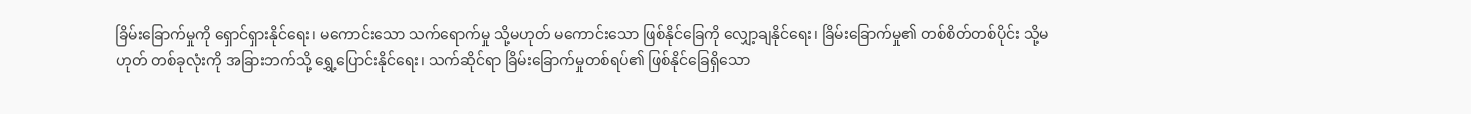ခြိမ်းခြောက်မှုကို ရှောင်ရှားနိုင်ရေး၊ မကောင်းသော သက်ရောက်မှု သို့မဟုတ် မကောင်းသော ဖြစ်နိုင်ခြေကို လျှော့ချနိုင်ရေး၊ ခြိမ်းခြောက်မှု၏ တစ်စိတ်တစ်ပိုင်း သို့မဟုတ် တစ်ခုလုံးကို အခြားဘက်သို့ ရွှေ့ပြောင်းနိုင်ရေး၊ သက်ဆိုင်ရာ ခြိမ်းခြောက်မှုတစ်ရပ်၏ ဖြစ်နိုင်ခြေရှိသော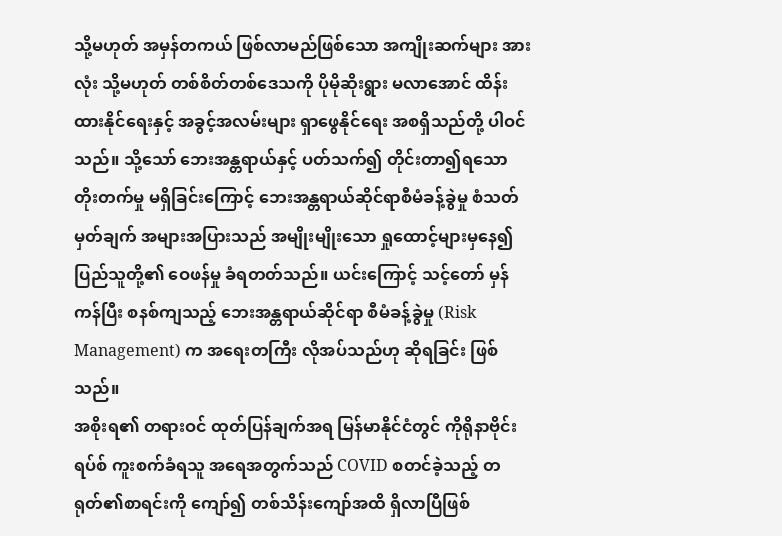သို့မဟုတ် အမှန်တကယ် ဖြစ်လာမည်ဖြစ်သော အကျိုးဆက်များ အားလုံး သို့မဟုတ် တစ်စိတ်တစ်ဒေသကို ပိုမိုဆိုးရွား မလာအောင် ထိန်းထားနိုင်ရေးနှင့် အခွင့်အလမ်းများ ရှာဖွေနိုင်ရေး အစရှိသည်တို့ ပါဝင်သည်။ သို့သော် ဘေးအန္တရာယ်နှင့် ပတ်သက်၍ တိုင်းတာ၍ရသော တိုးတက်မှု မရှိခြင်းကြောင့် ဘေးအန္တရာယ်ဆိုင်ရာစီမံခန့်ခွဲမှု စံသတ်မှတ်ချက် အများအပြားသည် အမျိုးမျိုးသော ရှုထောင့်များမှနေ၍ ပြည်သူတို့၏ ဝေဖန်မှု ခံရတတ်သည်။ ယင်းကြောင့် သင့်တော် မှန်ကန်ပြီး စနစ်ကျသည့် ဘေးအန္တရာယ်ဆိုင်ရာ စီမံခန့်ခွဲမှု (Risk Management) က အရေးတကြီး လိုအပ်သည်ဟု ဆိုရခြင်း ဖြစ်သည်။
အစိုးရ၏ တရားဝင် ထုတ်ပြန်ချက်အရ မြန်မာနိုင်ငံတွင် ကိုရိုနာဗိုင်းရပ်စ် ကူးစက်ခံရသူ အရေအတွက်သည် COVID စတင်ခဲ့သည့် တရုတ်၏စာရင်းကို ကျော်၍ တစ်သိန်းကျော်အထိ ရှိလာပြီဖြစ်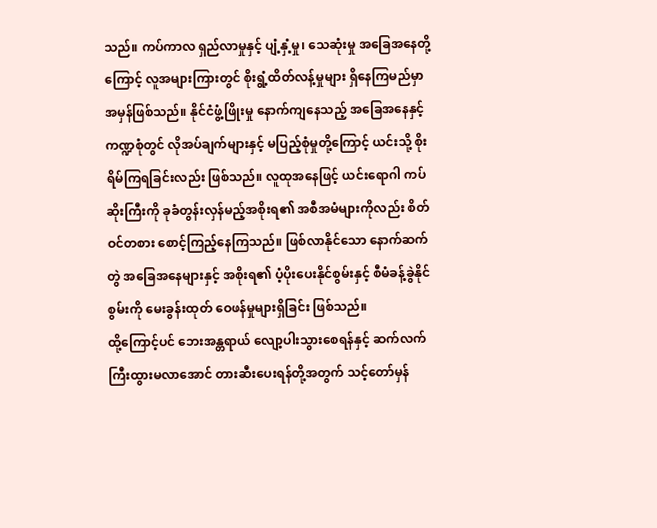သည်။ ကပ်ကာလ ရှည်လာမှုနှင့် ပျံ့နှံ့မှု၊ သေဆုံးမှု အခြေအနေတို့ကြောင့် လူအများကြားတွင် စိုးရွံ့ထိတ်လန့်မှုများ ရှိနေကြမည်မှာ အမှန်ဖြစ်သည်။ နိုင်ငံဖွံ့ဖြိုးမှု နောက်ကျနေသည့် အခြေအနေနှင့် ကဏ္ဍစုံတွင် လိုအပ်ချက်များနှင့် မပြည့်စုံမှုတို့ကြောင့် ယင်းသို့ စိုးရိမ်ကြရခြင်းလည်း ဖြစ်သည်။ လူထုအနေဖြင့် ယင်းရောဂါ ကပ်ဆိုးကြီးကို ခုခံတွန်းလှန်မည့်အစိုးရ၏ အစီအမံများကိုလည်း စိတ်ဝင်တစား စောင့်ကြည့်နေကြသည်။ ဖြစ်လာနိုင်သော နောက်ဆက်တွဲ အခြေအနေများနှင့် အစိုးရ၏ ပံ့ပိုးပေးနိုင်စွမ်းနှင့် စီမံခန့်ခွဲနိုင်စွမ်းကို မေးခွန်းထုတ် ဝေဖန်မှုများရှိခြင်း ဖြစ်သည်။
ထို့ကြောင့်ပင် ဘေးအန္တရာယ် လျော့ပါးသွားစေရန်နှင့် ဆက်လက် ကြီးထွားမလာအောင် တားဆီးပေးရန်တို့အတွက် သင့်တော်မှန်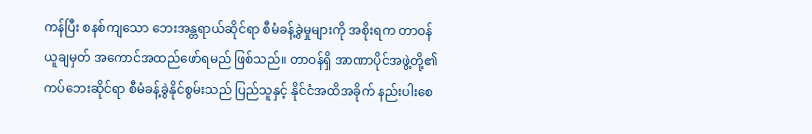ကန်ပြီး စနစ်ကျသော ဘေးအန္တရာယ်ဆိုင်ရာ စီမံခန့်ခွဲမှုများကို အစိုးရက တာဝန်ယူချမှတ် အကောင်အထည်ဖော်ရမည် ဖြစ်သည်။ တာဝန်ရှိ အာဏာပိုင်အဖွဲ့တို့၏ ကပ်ဘေးဆိုင်ရာ စီမံခန့်ခွဲနိုင်စွမ်းသည် ပြည်သူနှင့် နိုင်ငံအထိအခိုက် နည်းပါးစေ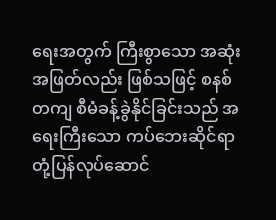ရေးအတွက် ကြီးစွာသော အဆုံးအဖြတ်လည်း ဖြစ်သဖြင့် စနစ်တကျ စီမံခန့်ခွဲနိုင်ခြင်းသည် အရေးကြီးသော ကပ်ဘေးဆိုင်ရာ တုံ့ပြန်လုပ်ဆောင်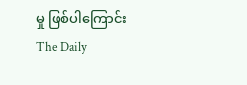မှု ဖြစ်ပါကြောင်း The Daily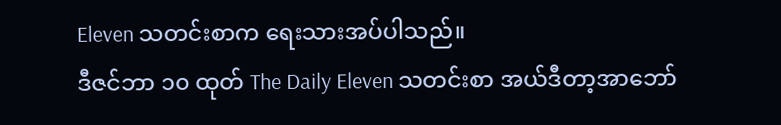Eleven သတင်းစာက ရေးသားအပ်ပါသည်။
ဒီဇင်ဘာ ၁၀ ထုတ် The Daily Eleven သတင်းစာ အယ်ဒီတာ့အာဘော်